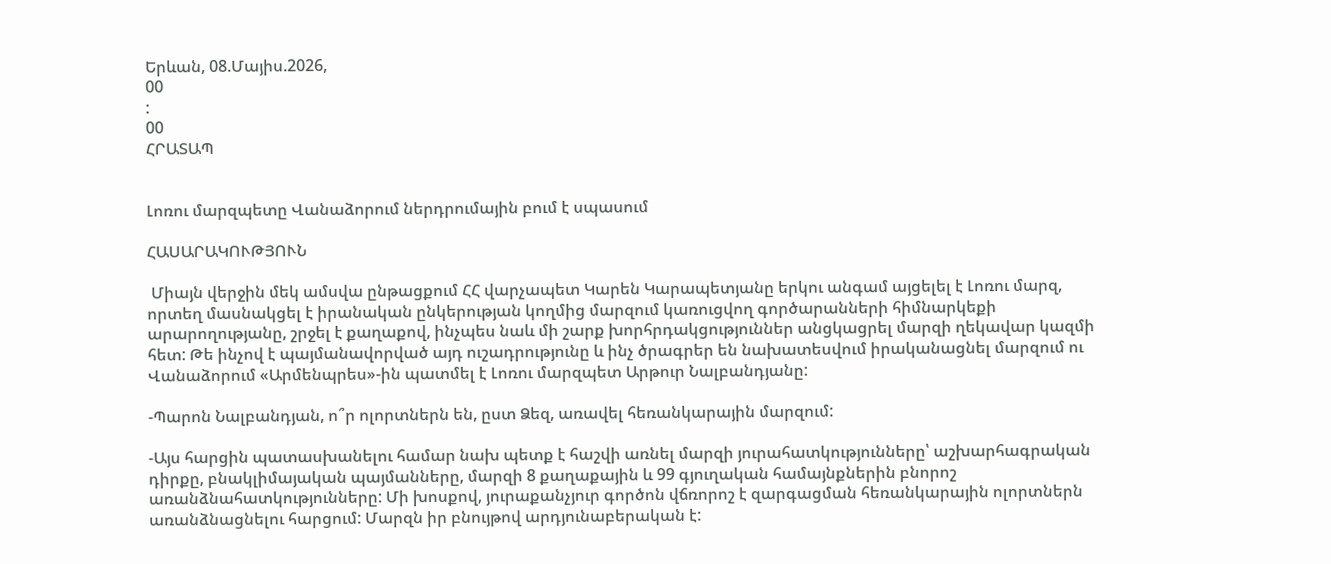Երևան, 08.Մայիս.2026,
00
:
00
ՀՐԱՏԱՊ


Լոռու մարզպետը Վանաձորում ներդրումային բում է սպասում

ՀԱՍԱՐԱԿՈՒԹՅՈՒՆ

 Միայն վերջին մեկ ամսվա ընթացքում ՀՀ վարչապետ Կարեն Կարապետյանը երկու անգամ այցելել է Լոռու մարզ, որտեղ մասնակցել է իրանական ընկերության կողմից մարզում կառուցվող գործարանների հիմնարկեքի արարողությանը, շրջել է քաղաքով, ինչպես նաև մի շարք խորհրդակցություններ անցկացրել մարզի ղեկավար կազմի հետ: Թե ինչով է պայմանավորված այդ ուշադրությունը և ինչ ծրագրեր են նախատեսվում իրականացնել մարզում ու Վանաձորում «Արմենպրես»-ին պատմել է Լոռու մարզպետ Արթուր Նալբանդյանը:

-Պարոն Նալբանդյան, ո՞ր ոլորտներն են, ըստ Ձեզ, առավել հեռանկարային մարզում:

-Այս հարցին պատասխանելու համար նախ պետք է հաշվի առնել մարզի յուրահատկությունները՝ աշխարհագրական դիրքը, բնակլիմայական պայմանները, մարզի 8 քաղաքային և 99 գյուղական համայնքներին բնորոշ առանձնահատկությունները: Մի խոսքով, յուրաքանչյուր գործոն վճռորոշ է զարգացման հեռանկարային ոլորտներն առանձնացնելու հարցում: Մարզն իր բնույթով արդյունաբերական է: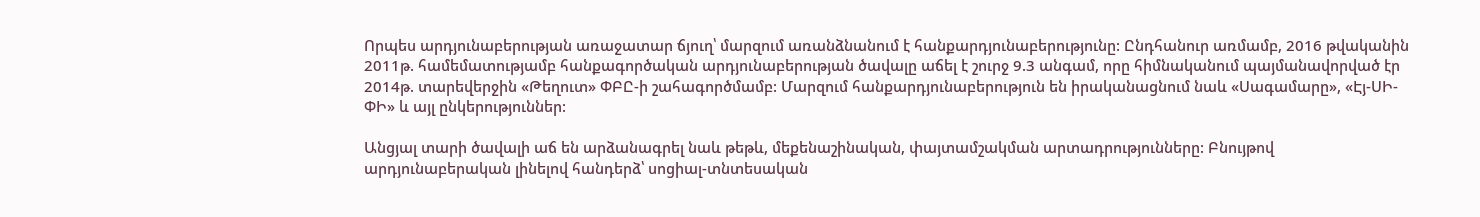Որպես արդյունաբերության առաջատար ճյուղ՝ մարզում առանձնանում է հանքարդյունաբերությունը: Ընդհանուր առմամբ, 2016 թվականին 2011թ. համեմատությամբ հանքագործական արդյունաբերության ծավալը աճել է շուրջ 9.3 անգամ, որը հիմնականում պայմանավորված էր 2014թ. տարեվերջին «Թեղուտ» ՓԲԸ-ի շահագործմամբ: Մարզում հանքարդյունաբերություն են իրականացնում նաև «Սագամարը», «Էյ-ՍԻ-ՓԻ» և այլ ընկերություններ:

Անցյալ տարի ծավալի աճ են արձանագրել նաև թեթև, մեքենաշինական, փայտամշակման արտադրությունները: Բնույթով արդյունաբերական լինելով հանդերձ՝ սոցիալ-տնտեսական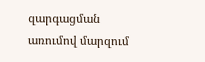զարգացման առումով մարզում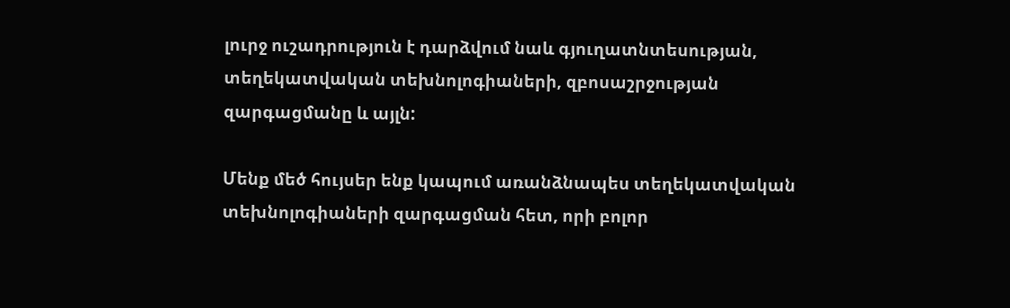լուրջ ուշադրություն է դարձվում նաև գյուղատնտեսության, տեղեկատվական տեխնոլոգիաների, զբոսաշրջության զարգացմանը և այլն:

Մենք մեծ հույսեր ենք կապում առանձնապես տեղեկատվական տեխնոլոգիաների զարգացման հետ, որի բոլոր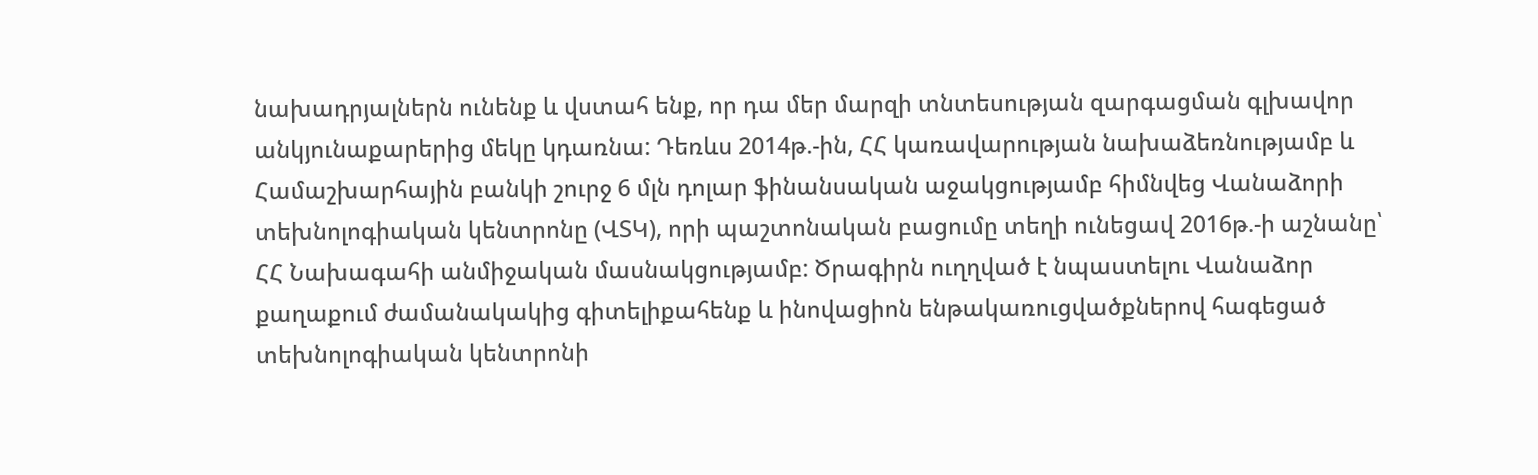նախադրյալներն ունենք և վստահ ենք, որ դա մեր մարզի տնտեսության զարգացման գլխավոր անկյունաքարերից մեկը կդառնա: Դեռևս 2014թ.-ին, ՀՀ կառավարության նախաձեռնությամբ և Համաշխարհային բանկի շուրջ 6 մլն դոլար ֆինանսական աջակցությամբ հիմնվեց Վանաձորի տեխնոլոգիական կենտրոնը (ՎՏԿ), որի պաշտոնական բացումը տեղի ունեցավ 2016թ.-ի աշնանը՝ ՀՀ Նախագահի անմիջական մասնակցությամբ: Ծրագիրն ուղղված է նպաստելու Վանաձոր քաղաքում ժամանակակից գիտելիքահենք և ինովացիոն ենթակառուցվածքներով հագեցած տեխնոլոգիական կենտրոնի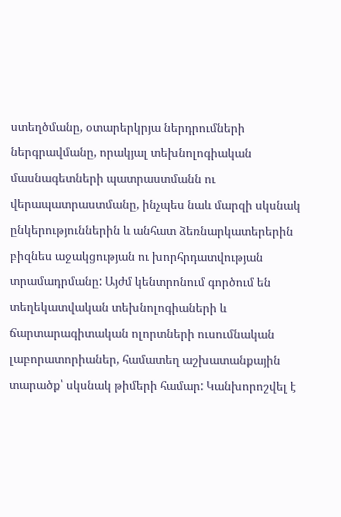ստեղծմանը, օտարերկրյա ներդրումների ներգրավմանը, որակյալ տեխնոլոգիական մասնագետների պատրաստմանն ու վերապատրաստմանը, ինչպես նաև մարզի սկսնակ ընկերություններին և անհատ ձեռնարկատերերին բիզնես աջակցության ու խորհրդատվության տրամադրմանը: Այժմ կենտրոնում գործում են տեղեկատվական տեխնոլոգիաների և ճարտարագիտական ոլորտների ուսումնական լաբորատորիաներ, համատեղ աշխատանքային տարածք՝ սկսնակ թիմերի համար: Կանխորոշվել է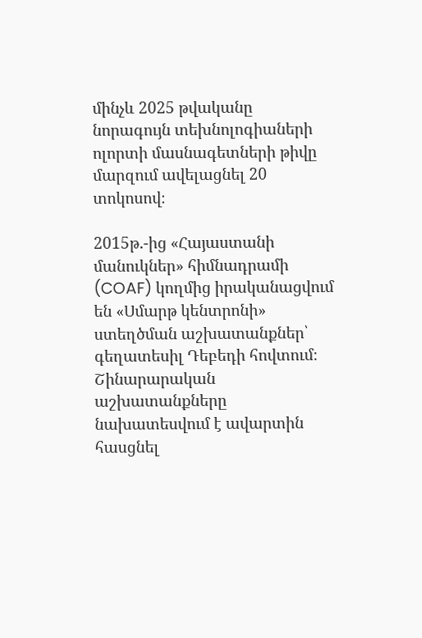մինչև 2025 թվականը նորագույն տեխնոլոգիաների ոլորտի մասնագետների թիվը մարզում ավելացնել 20 տոկոսով։

2015թ.-ից «Հայաստանի մանուկներ» հիմնադրամի (COAF) կողմից իրականացվում են «Սմարթ կենտրոնի» ստեղծման աշխատանքներ՝ գեղատեսիլ Դեբեդի հովտում։ Շինարարական աշխատանքները նախատեսվում է ավարտին հասցնել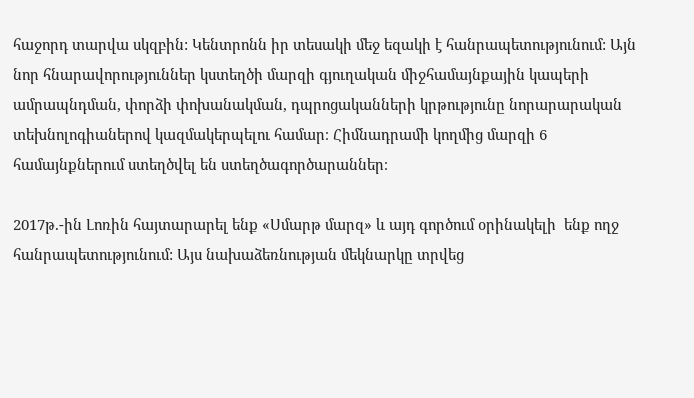հաջորդ տարվա սկզբին: Կենտրոնն իր տեսակի մեջ եզակի է հանրապետությունում: Այն նոր հնարավորություններ կստեղծի մարզի գյուղական միջհամայնքային կապերի ամրապնդման, փորձի փոխանակման, դպրոցականների կրթությունը նորարարական տեխնոլոգիաներով կազմակերպելու համար։ Հիմնադրամի կողմից մարզի 6 համայնքներում ստեղծվել են ստեղծագործարաններ։

2017թ.-ին Լոռին հայտարարել ենք «Սմարթ մարզ» և այդ գործում օրինակելի  ենք ողջ հանրապետությունում: Այս նախաձեռնության մեկնարկը տրվեց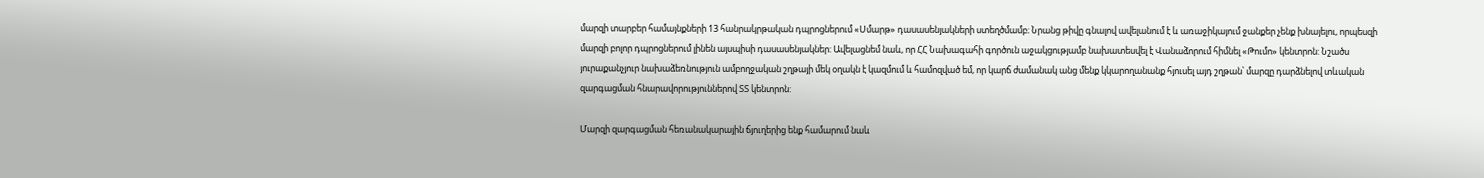մարզի տարբեր համայնքների 13 հանրակրթական դպրոցներում «Սմարթ» դասասենյակների ստեղծմամբ։ Նրանց թիվը գնալով ավելանում է և առաջիկայում ջանքեր չենք խնայելու, որպեսզի մարզի բոլոր դպրոցներում լինեն այսպիսի դասասենյակներ: Ավելացնեմ նաև, որ ՀՀ Նախագահի գործուն աջակցությամբ նախատեսվել է Վանաձորում հիմնել «Թումո» կենտրոն: Նշածս յուրաքանչյուր նախաձեռնություն ամբողջական շղթայի մեկ օղակն է կազմում և համոզված եմ, որ կարճ ժամանակ անց մենք կկարողանանք հյուսել այդ շղթան՝ մարզը դարձնելով տևական զարգացման հնարավորություններով ՏՏ կենտրոն:

Մարզի զարգացման հեռանակարային ճյուղերից ենք համարում նաև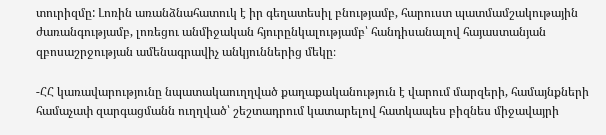տուրիզմը: Լոռին առանձնահատուկ է իր գեղատեսիլ բնությամբ, հարուստ պատմամշակութային ժառանգությամբ, լոռեցու անմիջական հյուրընկալությամբ՝ հանդիսանալով հայաստանյան զբոսաշրջության ամենագրավիչ անկյուններից մեկը։

-ՀՀ կառավարությունը նպատակաուղղված քաղաքականություն է վարում մարզերի, համայնքների համաչափ զարգացմանն ուղղված՝ շեշտադրում կատարելով հատկապես բիզնես միջավայրի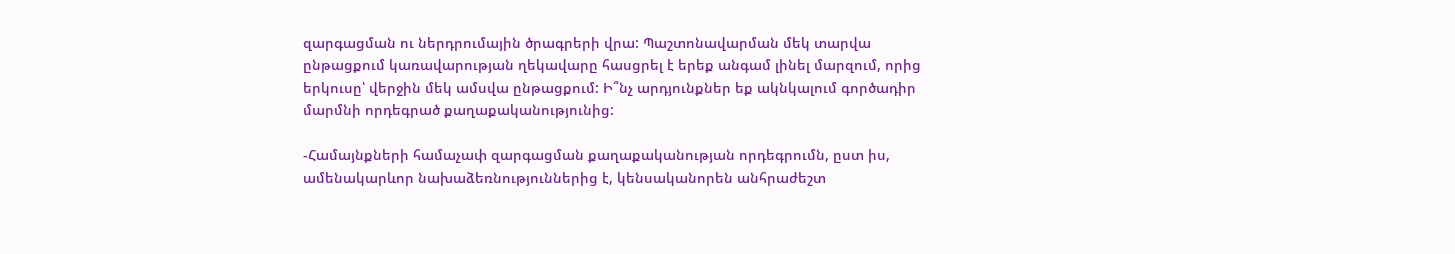զարգացման ու ներդրումային ծրագրերի վրա: Պաշտոնավարման մեկ տարվա ընթացքում կառավարության ղեկավարը հասցրել է երեք անգամ լինել մարզում, որից երկուսը՝ վերջին մեկ ամսվա ընթացքում: Ի՞նչ արդյունքներ եք ակնկալում գործադիր մարմնի որդեգրած քաղաքականությունից:

-Համայնքների համաչափ զարգացման քաղաքականության որդեգրումն, ըստ իս, ամենակարևոր նախաձեռնություններից է, կենսականորեն անհրաժեշտ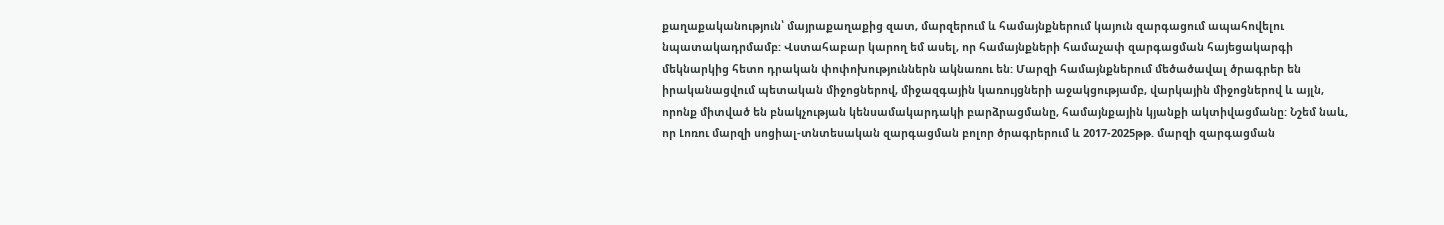քաղաքականություն՝ մայրաքաղաքից զատ, մարզերում և համայնքներում կայուն զարգացում ապահովելու նպատակադրմամբ: Վստահաբար կարող եմ ասել, որ համայնքների համաչափ զարգացման հայեցակարգի մեկնարկից հետո դրական փոփոխություններն ակնառու են: Մարզի համայնքներում մեծածավալ ծրագրեր են իրականացվում պետական միջոցներով, միջազգային կառույցների աջակցությամբ, վարկային միջոցներով և այլն, որոնք միտված են բնակչության կենսամակարդակի բարձրացմանը, համայնքային կյանքի ակտիվացմանը: Նշեմ նաև, որ Լոռու մարզի սոցիալ-տնտեսական զարգացման բոլոր ծրագրերում և 2017-2025թթ. մարզի զարգացման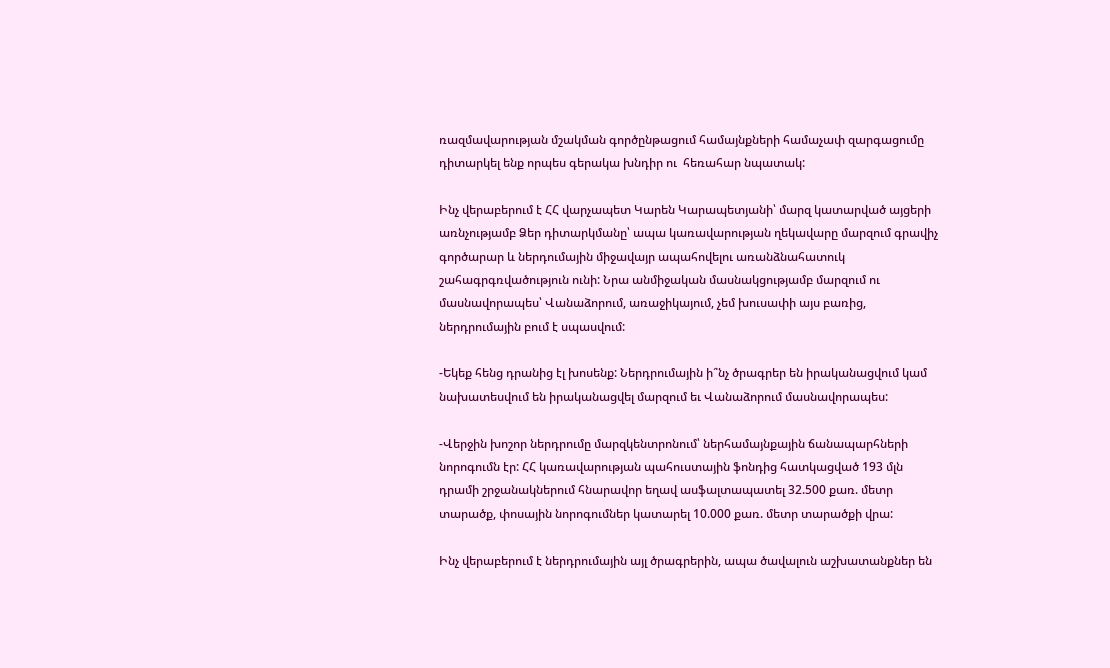ռազմավարության մշակման գործընթացում համայնքների համաչափ զարգացումը դիտարկել ենք որպես գերակա խնդիր ու  հեռահար նպատակ:

Ինչ վերաբերում է ՀՀ վարչապետ Կարեն Կարապետյանի՝ մարզ կատարված այցերի առնչությամբ Ձեր դիտարկմանը՝ ապա կառավարության ղեկավարը մարզում գրավիչ գործարար և ներդումային միջավայր ապահովելու առանձնահատուկ շահագրգռվածություն ունի: Նրա անմիջական մասնակցությամբ մարզում ու մասնավորապես՝ Վանաձորում, առաջիկայում, չեմ խուսափի այս բառից, ներդրումային բում է սպասվում:

-Եկեք հենց դրանից էլ խոսենք: Ներդրումային ի՞նչ ծրագրեր են իրականացվում կամ նախատեսվում են իրականացվել մարզում եւ Վանաձորում մասնավորապես:

-Վերջին խոշոր ներդրումը մարզկենտրոնում՝ ներհամայնքային ճանապարհների նորոգումն էր: ՀՀ կառավարության պահուստային ֆոնդից հատկացված 193 մլն դրամի շրջանակներում հնարավոր եղավ ասֆալտապատել 32.500 քառ. մետր տարածք, փոսային նորոգումներ կատարել 10.000 քառ. մետր տարածքի վրա:

Ինչ վերաբերում է ներդրումային այլ ծրագրերին, ապա ծավալուն աշխատանքներ են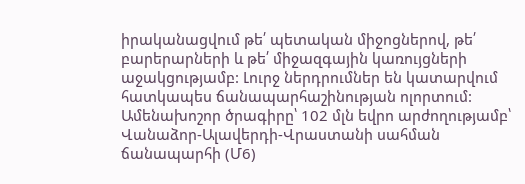իրականացվում թե՛ պետական միջոցներով, թե՛ բարերարների և թե՛ միջազգային կառույցների աջակցությամբ: Լուրջ ներդրումներ են կատարվում հատկապես ճանապարհաշինության ոլորտում: Ամենախոշոր ծրագիրը՝ 102 մլն եվրո արժողությամբ՝ Վանաձոր-Ալավերդի-Վրաստանի սահման ճանապարհի (Մ6)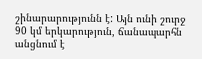շինարարությունն է: Այն ունի շուրջ 90 կմ երկարություն, ճանապարհն անցնում է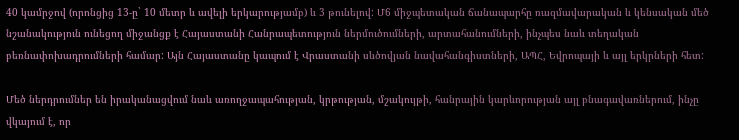40 կամրջով (որոնցից 13-ը` 10 մետր և ավելի երկարությամբ) և 3 թունելով: Մ6 միջպետական ճանապարհը ռազմավարական և կենսական մեծ նշանակություն ունեցող միջանցք է Հայաստանի Հանրապետություն ներմուծումների, արտահանումների, ինչպես նաև տեղական բեռնափոխադրումների համար: Այն Հայաստանը կապում է Վրաստանի սևծովյան նավահանգիստների, ԱՊՀ, Եվրոպայի և այլ երկրների հետ:

Մեծ ներդրումներ են իրականացվում նաև առողջապահության, կրթության, մշակույթի, հանրային կարևորության այլ բնագավառներում, ինչը վկայում է, որ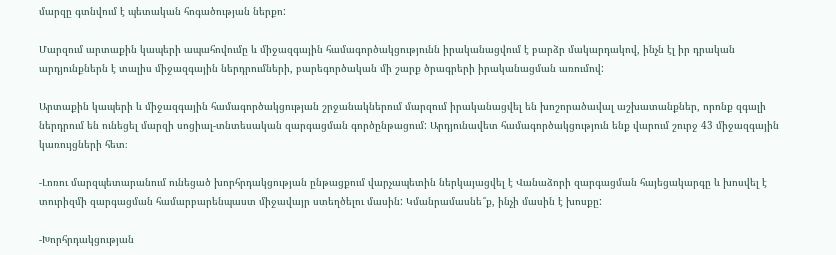մարզը գտնվում է պետական հոգածության ներքո:

Մարզում արտաքին կապերի ապահովումը և միջազգային համագործակցությունն իրականացվում է բարձր մակարդակով, ինչն էլ իր դրական արդյունքներն է տալիս միջազգային ներդրումների, բարեգործական մի շարք ծրագրերի իրականացման առումով:

Արտաքին կապերի և միջազգային համագործակցության շրջանակներում մարզում իրականացվել են խոշորածավալ աշխատանքներ, որոնք զգալի ներդրում են ունեցել մարզի սոցիալ-տնտեսական զարգացման գործընթացում: Արդյունավետ համագործակցություն ենք վարում շուրջ 43 միջազգային կառույցների հետ։

-Լոռու մարզպետարանում ունեցած խորհրդակցության ընթացքում վարչապետին ներկայացվել է Վանաձորի զարգացման հայեցակարգը և խոսվել է տուրիզմի զարգացման համարբարենպաստ միջավայր ստեղծելու մասին: Կմանրամասնե՞ք, ինչի մասին է խոսքը:

-Խորհրդակցության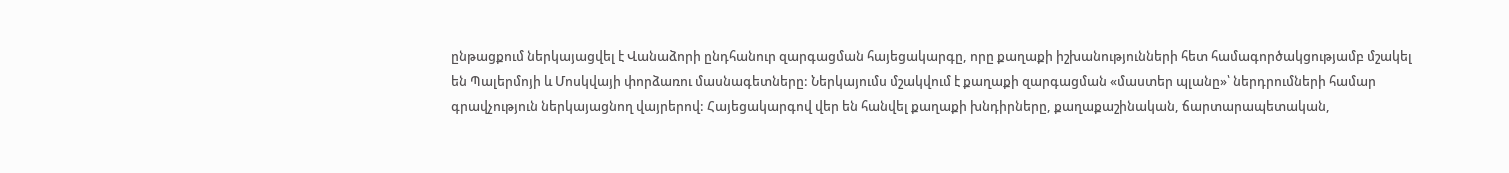ընթացքում ներկայացվել է Վանաձորի ընդհանուր զարգացման հայեցակարգը, որը քաղաքի իշխանությունների հետ համագործակցությամբ մշակել են Պալերմոյի և Մոսկվայի փորձառու մասնագետները: Ներկայումս մշակվում է քաղաքի զարգացման «մաստեր պլանը»՝ ներդրումների համար գրավչություն ներկայացնող վայրերով: Հայեցակարգով վեր են հանվել քաղաքի խնդիրները, քաղաքաշինական, ճարտարապետական,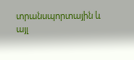տրանսպորտային և այլ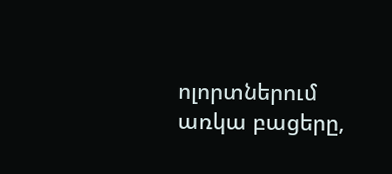ոլորտներում առկա բացերը,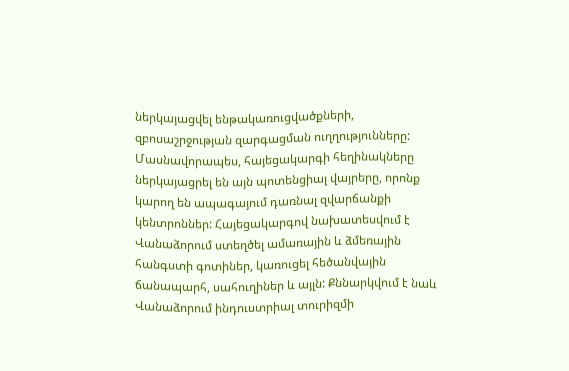ներկայացվել ենթակառուցվածքների, զբոսաշրջության զարգացման ուղղությունները: Մասնավորապես, հայեցակարգի հեղինակները ներկայացրել են այն պոտենցիալ վայրերը, որոնք կարող են ապագայում դառնալ զվարճանքի կենտրոններ: Հայեցակարգով նախատեսվում է Վանաձորում ստեղծել ամառային և ձմեռային հանգստի գոտիներ, կառուցել հեծանվային ճանապարհ, սահուղիներ և այլն: Քննարկվում է նաև Վանաձորում ինդուստրիալ տուրիզմի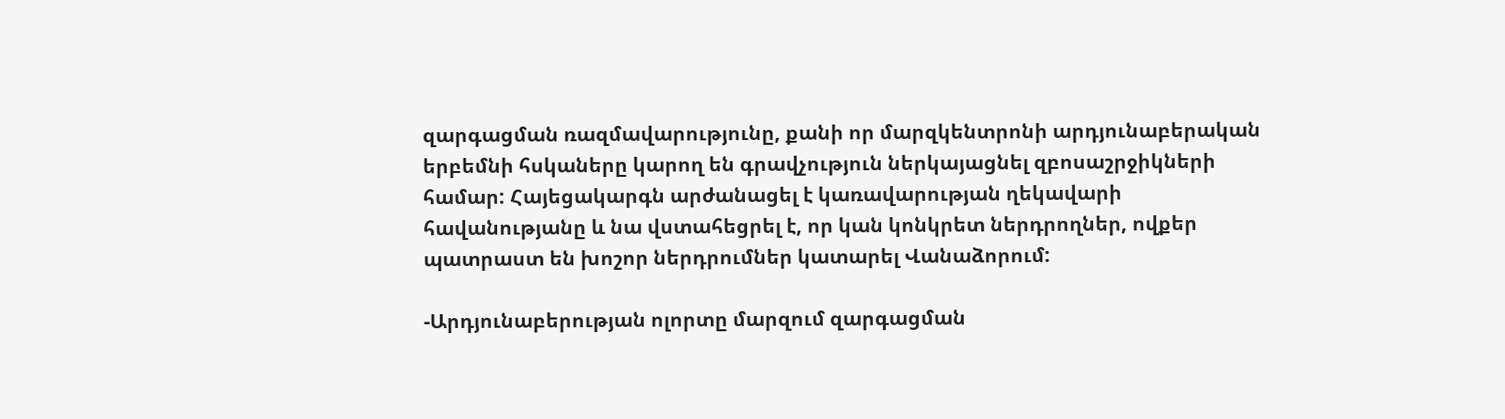զարգացման ռազմավարությունը, քանի որ մարզկենտրոնի արդյունաբերական երբեմնի հսկաները կարող են գրավչություն ներկայացնել զբոսաշրջիկների համար: Հայեցակարգն արժանացել է կառավարության ղեկավարի հավանությանը և նա վստահեցրել է, որ կան կոնկրետ ներդրողներ, ովքեր պատրաստ են խոշոր ներդրումներ կատարել Վանաձորում:

-Արդյունաբերության ոլորտը մարզում զարգացման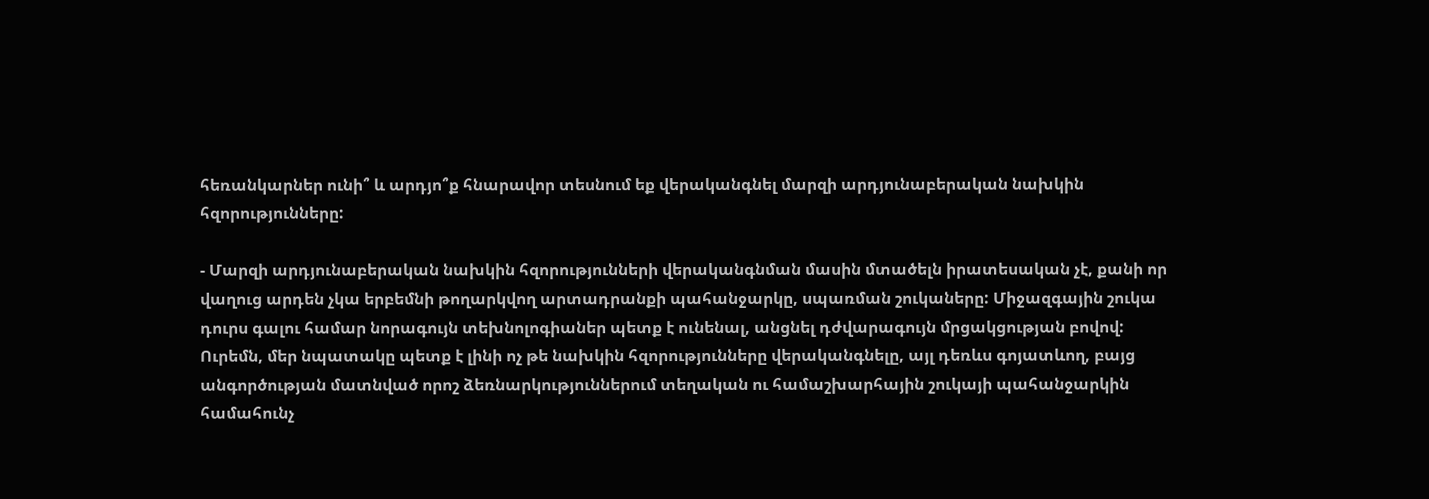հեռանկարներ ունի՞ և արդյո՞ք հնարավոր տեսնում եք վերականգնել մարզի արդյունաբերական նախկին հզորությունները:

- Մարզի արդյունաբերական նախկին հզորությունների վերականգնման մասին մտածելն իրատեսական չէ, քանի որ վաղուց արդեն չկա երբեմնի թողարկվող արտադրանքի պահանջարկը, սպառման շուկաները: Միջազգային շուկա դուրս գալու համար նորագույն տեխնոլոգիաներ պետք է ունենալ, անցնել դժվարագույն մրցակցության բովով: Ուրեմն, մեր նպատակը պետք է լինի ոչ թե նախկին հզորությունները վերականգնելը, այլ դեռևս գոյատևող, բայց անգործության մատնված որոշ ձեռնարկություններում տեղական ու համաշխարհային շուկայի պահանջարկին համահունչ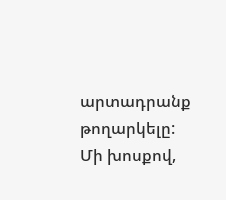արտադրանք թողարկելը: Մի խոսքով,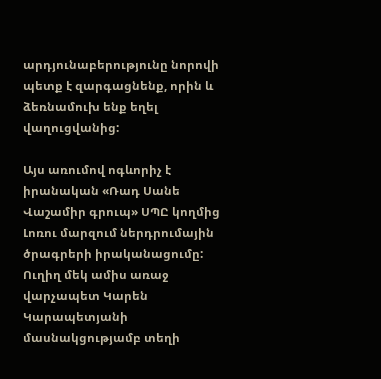արդյունաբերությունը նորովի պետք է զարգացնենք, որին և ձեռնամուխ ենք եղել վաղուցվանից:

Այս առումով ոգևորիչ է իրանական «Ռադ Սանե Վաշամիր գրուպ» ՍՊԸ կողմից Լոռու մարզում ներդրումային ծրագրերի իրականացումը: Ուղիղ մեկ ամիս առաջ վարչապետ Կարեն Կարապետյանի մասնակցությամբ տեղի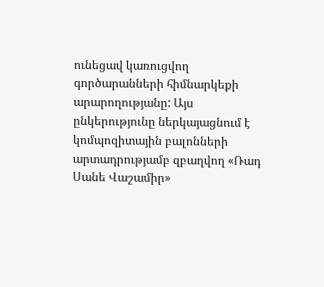ունեցավ կառուցվող գործարանների հիմնարկեքի արարողությանը: Այս ընկերությունը ներկայացնում է կոմպոզիտային բալոնների արտադրությամբ զբաղվող «Ռադ Սանե Վաշամիր»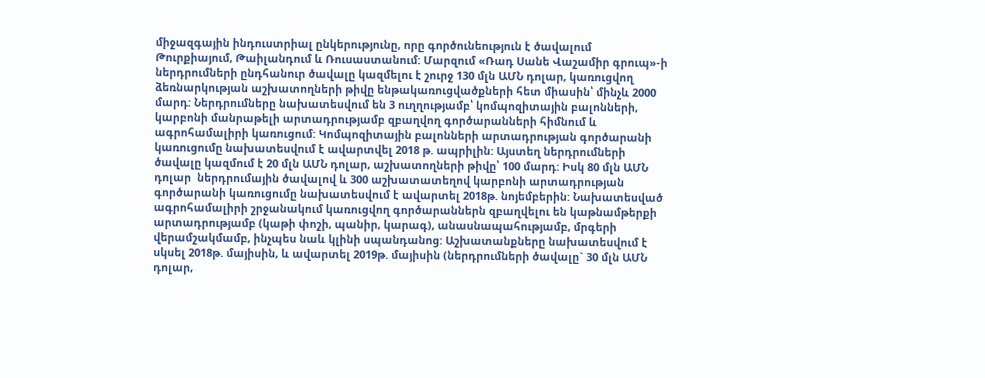միջազգային ինդուստրիալ ընկերությունը, որը գործունեություն է ծավալում Թուրքիայում, Թաիլանդում և Ռուսաստանում: Մարզում «Ռադ Սանե Վաշամիր գրուպ»-ի ներդրումների ընդհանուր ծավալը կազմելու է շուրջ 130 մլն ԱՄՆ դոլար, կառուցվող ձեռնարկության աշխատողների թիվը ենթակառուցվածքների հետ միասին՝ մինչև 2000 մարդ: Ներդրումները նախատեսվում են 3 ուղղությամբ՝ կոմպոզիտային բալոնների, կարբոնի մանրաթելի արտադրությամբ զբաղվող գործարանների հիմնում և ագրոհամալիրի կառուցում: Կոմպոզիտային բալոնների արտադրության գործարանի կառուցումը նախատեսվում է ավարտվել 2018 թ. ապրիլին: Այստեղ ներդրումների ծավալը կազմում է 20 մլն ԱՄՆ դոլար, աշխատողների թիվը՝ 100 մարդ: Իսկ 80 մլն ԱՄՆ դոլար  ներդրումային ծավալով և 300 աշխատատեղով կարբոնի արտադրության գործարանի կառուցումը նախատեսվում է ավարտել 2018թ. նոյեմբերին: Նախատեսված ագրոհամալիրի շրջանակում կառուցվող գործարաններն զբաղվելու են կաթնամթերքի արտադրությամբ (կաթի փոշի, պանիր, կարագ), անասնապահությամբ, մրգերի վերամշակմամբ, ինչպես նաև կլինի սպանդանոց: Աշխատանքները նախատեսվում է սկսել 2018թ. մայիսին, և ավարտել 2019թ. մայիսին (ներդրումների ծավալը` 30 մլն ԱՄՆ դոլար,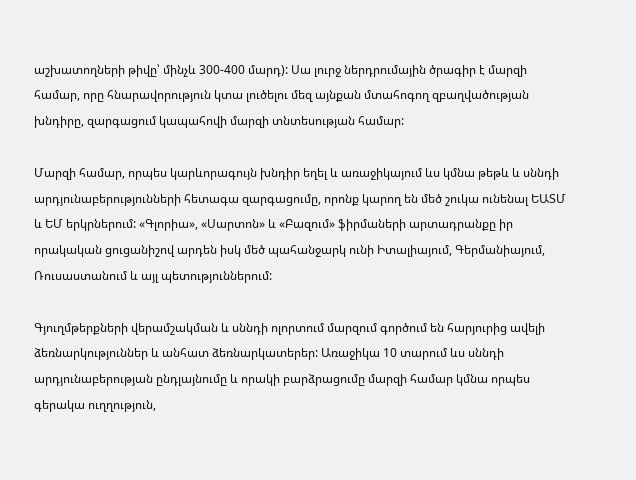աշխատողների թիվը՝ մինչև 300-400 մարդ): Սա լուրջ ներդրումային ծրագիր է մարզի համար, որը հնարավորություն կտա լուծելու մեզ այնքան մտահոգող զբաղվածության խնդիրը, զարգացում կապահովի մարզի տնտեսության համար:

Մարզի համար, որպես կարևորագույն խնդիր եղել և առաջիկայում ևս կմնա թեթև և սննդի արդյունաբերությունների հետագա զարգացումը, որոնք կարող են մեծ շուկա ունենալ ԵԱՏՄ և ԵՄ երկրներում: «Գլորիա», «Սարտոն» և «Բազում» ֆիրմաների արտադրանքը իր որակական ցուցանիշով արդեն իսկ մեծ պահանջարկ ունի Իտալիայում, Գերմանիայում, Ռուսաստանում և այլ պետություններում:

Գյուղմթերքների վերամշակման և սննդի ոլորտում մարզում գործում են հարյուրից ավելի ձեռնարկություններ և անհատ ձեռնարկատերեր: Առաջիկա 10 տարում ևս սննդի արդյունաբերության ընդլայնումը և որակի բարձրացումը մարզի համար կմնա որպես գերակա ուղղություն,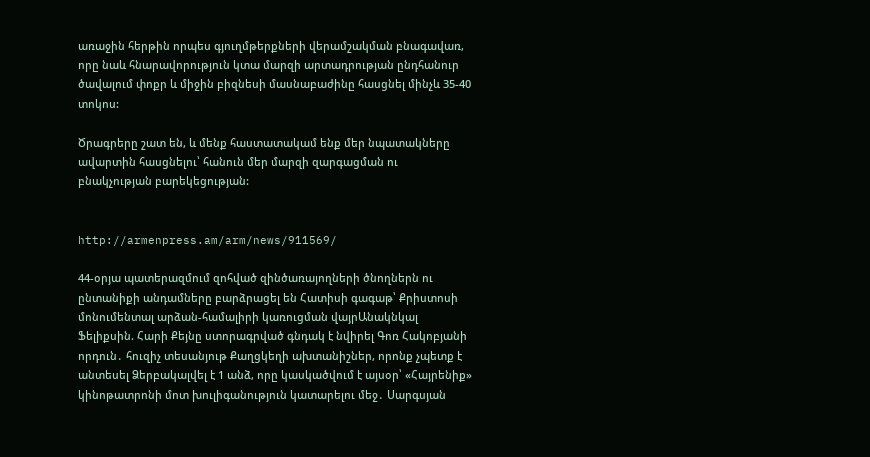առաջին հերթին որպես գյուղմթերքների վերամշակման բնագավառ, որը նաև հնարավորություն կտա մարզի արտադրության ընդհանուր ծավալում փոքր և միջին բիզնեսի մասնաբաժինը հասցնել մինչև 35-40 տոկոս:

Ծրագրերը շատ են, և մենք հաստատակամ ենք մեր նպատակները ավարտին հասցնելու՝ հանուն մեր մարզի զարգացման ու բնակչության բարեկեցության:


http://armenpress.am/arm/news/911569/

44-օրյա պատերազմում զոհված զինծառայողների ծնողներն ու ընտանիքի անդամները բարձրացել են Հատիսի գագաթ՝ Քրիստոսի մոնումենտալ արձան-համալիրի կառուցման վայրԱնակնկալ Ֆելիքսին. Հարի Քեյնը ստորագրված գնդակ է նվիրել Գոռ Հակոբյանի որդուն․ հուզիչ տեսանյութ Քաղցկեղի ախտանիշներ, որոնք չպետք է անտեսել Ձերբակալվել է 1 անձ, որը կասկածվում է այսօր՝ «Հայրենիք» կինոթատրոնի մոտ խուլիգանություն կատարելու մեջ․ Սարգսյան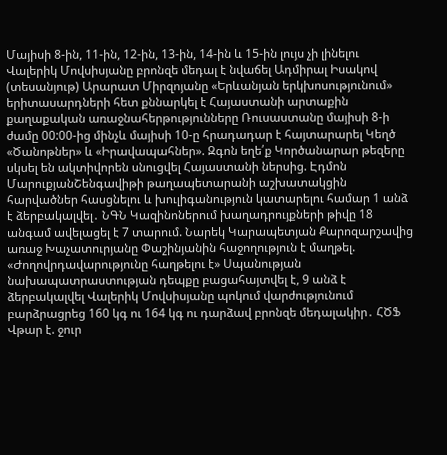Մայիսի 8-ին, 11-ին, 12-ին, 13-ին, 14-ին և 15-ին լույս չի լինելու Վալերիկ Մովսիսյանը բրոնզե մեդալ է նվաճել Ադմիրալ Իսակով (տեսանյութ) Արարատ Միրզոյանը «Երևանյան երկխոսությունում» երիտասարդների հետ քննարկել է Հայաստանի արտաքին քաղաքական առաջնահերթությունները Ռուսաստանը մայիսի 8-ի ժամը 00:00-ից մինչև մայիսի 10-ը հրադադար է հայտարարել Կեղծ «Ծանոթներ» և «Իրավապահներ». Զգոն եղե՛ք Կործանարար թեզերը սկսել են ակտիվորեն սնուցվել Հայաստանի ներսից. Էդմոն ՄարուքյանՇենգավիթի թաղապետարանի աշխատակցին հարվածներ հասցնելու և խուլիգանություն կատարելու համար 1 անձ է ձերբակալվել․ ՆԳՆ Կազինոներում խաղադրույքների թիվը 18 անգամ ավելացել է 7 տարում. Նարեկ Կարապետյան Քարոզարշավից առաջ Խաչատուրյանը Փաշինյանին հաջողություն է մաղթել. «Ժողովրդավարությունը հաղթելու է» Սպանության նախապատրաստության դեպքը բացահայտվել է, 9 անձ է ձերբակալվել Վալերիկ Մովսիսյանը պոկում վարժությունում բարձրացրեց 160 կգ ու 164 կգ ու դարձավ բրոնզե մեդալակիր․ ՀԾՖ Վթար է. ջուր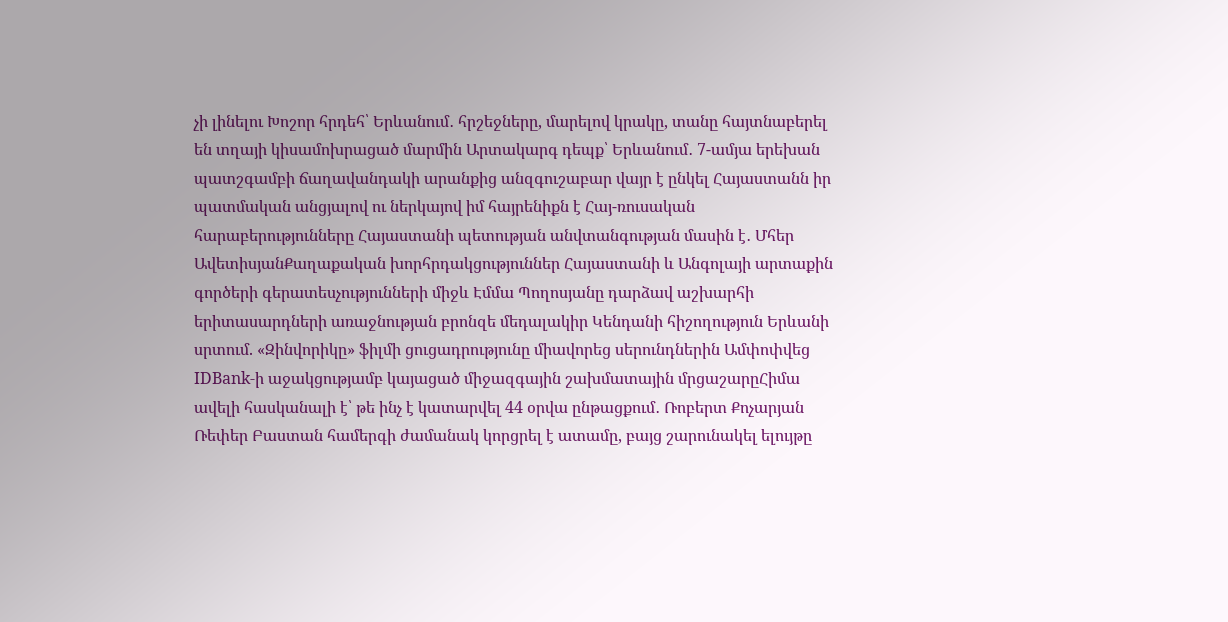չի լինելու Խոշոր հրդեհ՝ Երևանում․ հրշեջները, մարելով կրակը, տանը հայտնաբերել են տղայի կիսամոխրացած մարմին Արտակարգ դեպք՝ Երևանում․ 7-ամյա երեխան պատշգամբի ճաղավանդակի արանքից անզգուշաբար վայր է ընկել Հայաստանն իր պատմական անցյալով ու ներկայով իմ հայրենիքն է Հայ-ռուսական հարաբերությունները Հայաստանի պետության անվտանգության մասին է․ Մհեր ԱվետիսյանՔաղաքական խորհրդակցություններ Հայաստանի և Անգոլայի արտաքին գործերի գերատեսչությունների միջև Էմմա Պողոսյանը դարձավ աշխարհի երիտասարդների առաջնության բրոնզե մեդալակիր Կենդանի հիշողություն Երևանի սրտում. «Զինվորիկը» ֆիլմի ցուցադրությունը միավորեց սերունդներին Ամփոփվեց IDBank-ի աջակցությամբ կայացած միջազգային շախմատային մրցաշարըՀիմա ավելի հասկանալի է՝ թե ինչ է կատարվել 44 օրվա ընթացքում․ Ռոբերտ Քոչարյան Ռեփեր Բաստան համերգի ժամանակ կորցրել է ատամը, բայց շարունակել ելույթը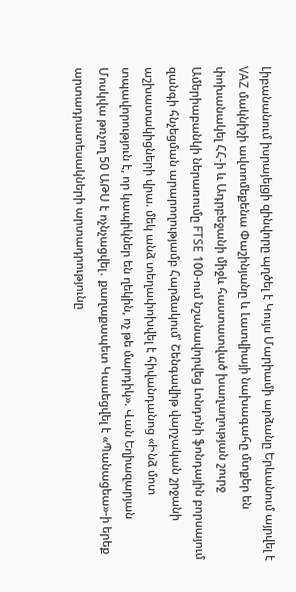Լիբանանում իսրայելցի զինվորը պղծել է Կույս Մարիամի արձանը Երևանում այրվել է VAZ մակնիշի ավտոմեքենա Փաշինյանը և Լատվիայի նախագահը մտքեր են փոխանակել ՀՀ-ի և Ադրբեջանի միջև հաստատված խաղաղության շուրջ Ամերիաբանկի ներառումը FTSE 100-ում նշանավորվեց Լոնդոնի ֆոնդային բորսայում զանգի հնչեցման արարողությամբ Հարձակում՝ Շենգավիթ վարչական շրջանի աշխատակիցների վրա. մեկ անձ տեղափոխվել է հիվանդանոց «Ինձ մոտ տպավորություն է, որ կապիկներ են ղեկին, ոչ թե մարդիկ». Վան Եղիազարյան Մոսկվա թռչող 50 ԱԹՍ է ոչնչացվել․ քաղաքապետ Կասեցվել է «Պանացեա»-ի երեք արտադրատեսակների արտադրությունը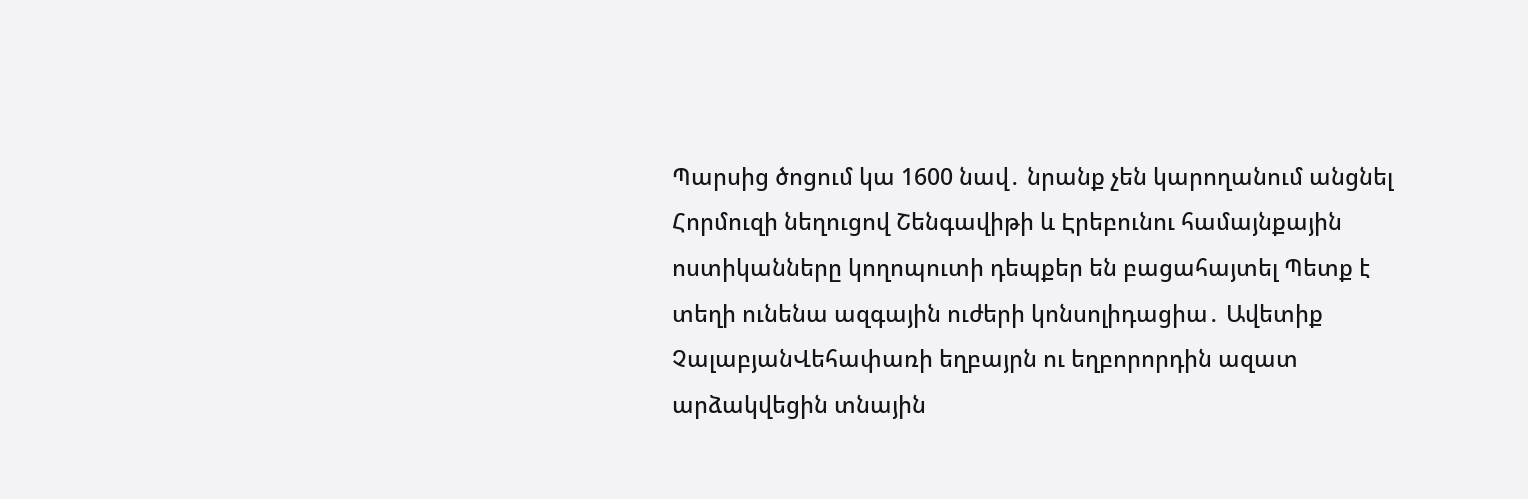Պարսից ծոցում կա 1600 նավ․ նրանք չեն կարողանում անցնել Հորմուզի նեղուցով Շենգավիթի և Էրեբունու համայնքային ոստիկանները կողոպուտի դեպքեր են բացահայտել Պետք է տեղի ունենա ազգային ուժերի կոնսոլիդացիա․ Ավետիք ՉալաբյանՎեհափառի եղբայրն ու եղբորորդին ազատ արձակվեցին տնային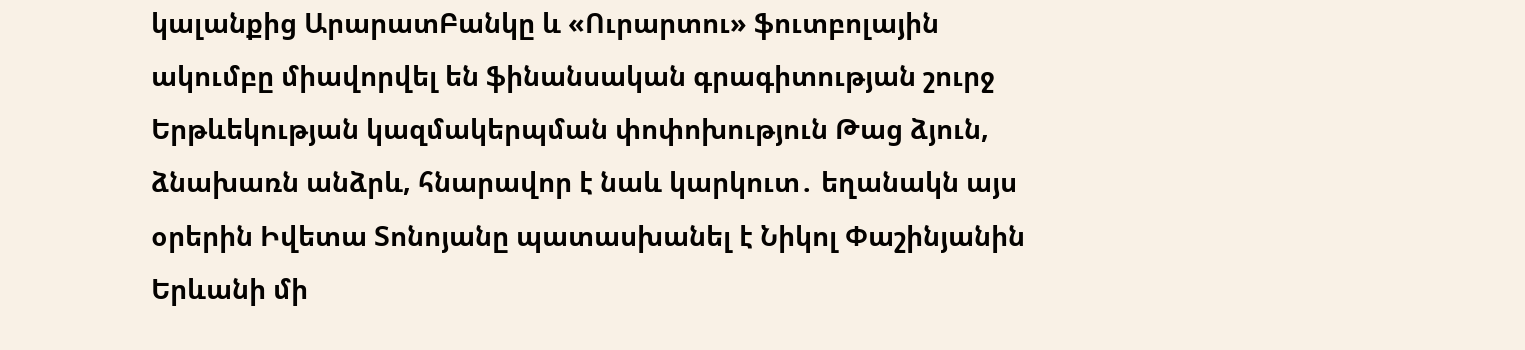կալանքից ԱրարատԲանկը և «Ուրարտու» ֆուտբոլային ակումբը միավորվել են ֆինանսական գրագիտության շուրջ Երթևեկության կազմակերպման փոփոխություն Թաց ձյուն, ձնախառն անձրև, հնարավոր է նաև կարկուտ․ եղանակն այս օրերին Իվետա Տոնոյանը պատասխանել է Նիկոլ Փաշինյանին Երևանի մի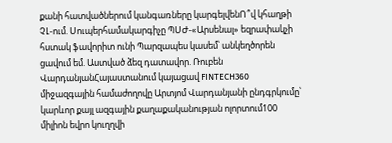քանի հատվածներում կանգառները կարգելվենՈ՞վ կհաղթի ՉԼ-ում. Սուպերհամակարգիչը ՊՍԺ-«Արսենալ» եզրափակչի հստակ ֆավորիտ ունի Պարզապես կասեմ՝ անկեղծորեն ցավում եմ. Աստված ձեզ դատավոր. Ռուբեն ՎարդանյանՀայաստանում կայացավ FINTECH360 միջազգային համաժողովը Արտյոմ Վարդանյանի ընդգրկումը՝ կարևոր քայլ ազգային քաղաքականության ոլորտում100 միլիոն եվրո կուղղվի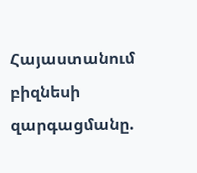Հայաստանում բիզնեսի զարգացմանը.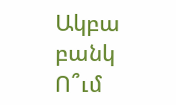Ակբա բանկ Ո՞ւմ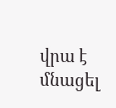վրա է մնացել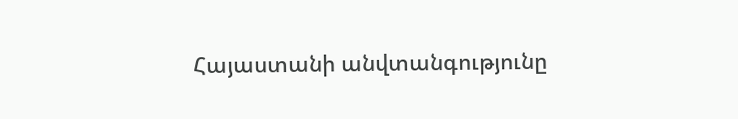Հայաստանի անվտանգությունը